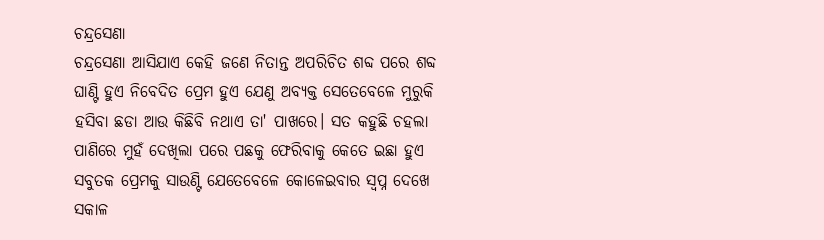ଚନ୍ଦ୍ରସେଣା
ଚନ୍ଦ୍ରସେଣା ଆସିଯାଏ କେହି ଜଣେ ନିତାନ୍ତ ଅପରିଚିତ ଶବ୍ଦ ପରେ ଶବ୍ଦ ଘାଣ୍ଟି ହୁଏ ନିବେଦିତ ପ୍ରେମ ହୁଏ ଯେଣୁ ଅବ୍ୟକ୍ତ ସେତେବେଳେ ମୁରୁକି ହସିବା ଛଡା ଆଉ କିଛିବି ନଥାଏ ତା' ପାଖରେ। ସତ କହୁଛି ଚହଲା ପାଣିରେ ମୁହଁ ଦେଖିଲା ପରେ ପଛକୁ ଫେରିବାକୁ କେତେ ଇଛା ହୁଏ ସବୁତକ ପ୍ରେମକୁ ସାଉଣ୍ଟି ଯେତେବେଳେ କୋଳେଇବାର ସ୍ଵପ୍ନ ଦେଖେ ସକାଳ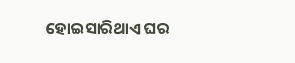ହୋଇସାରିଥାଏ ଘର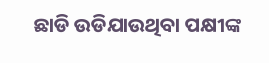ଛାଡି ଉଡିଯାଉଥିବା ପକ୍ଷୀଙ୍କ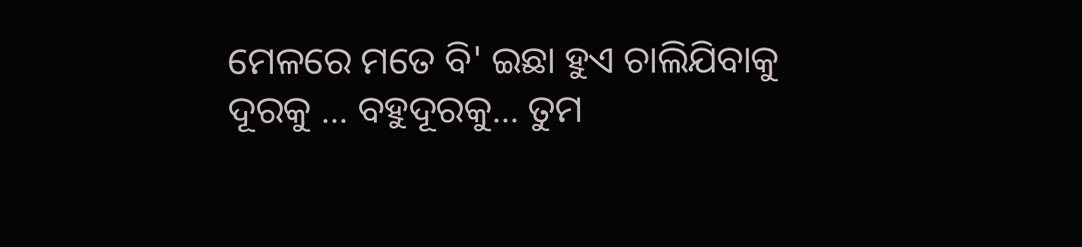ମେଳରେ ମତେ ବି' ଇଛା ହୁଏ ଚାଲିଯିବାକୁ ଦୂରକୁ ... ବହୁଦୂରକୁ... ତୁମ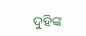ଦୁହିଙ୍କ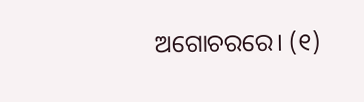ଅଗୋଚରରେ। (୧)